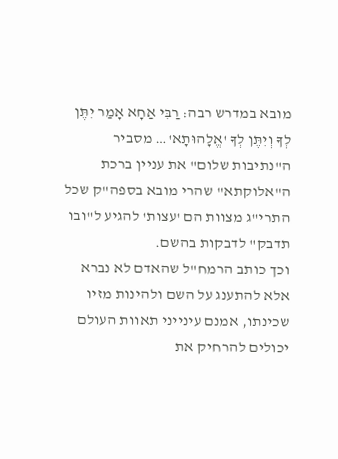מובא במדרש רבה: רַבִּי אַחָא אָמַר יִתֶּן לְךָ וְיִתֶּן לְךָ 'אֱלָהוּתָא'… מסביר ה"נתיבות שלום" את עניין ברכת ה"אלוקתא" שהרי מובא בספה"ק שכל התרי"ג מצוות הם 'עצות' להגיע ל"ובו תדבק" לדבקות בהשם.
וכך כותב הרמח"ל שהאדם לא נברא אלא להתענג על השם ולהינות מזיו שכינתו, אמנם עינייני תאוות העולם יכולים להרחיק את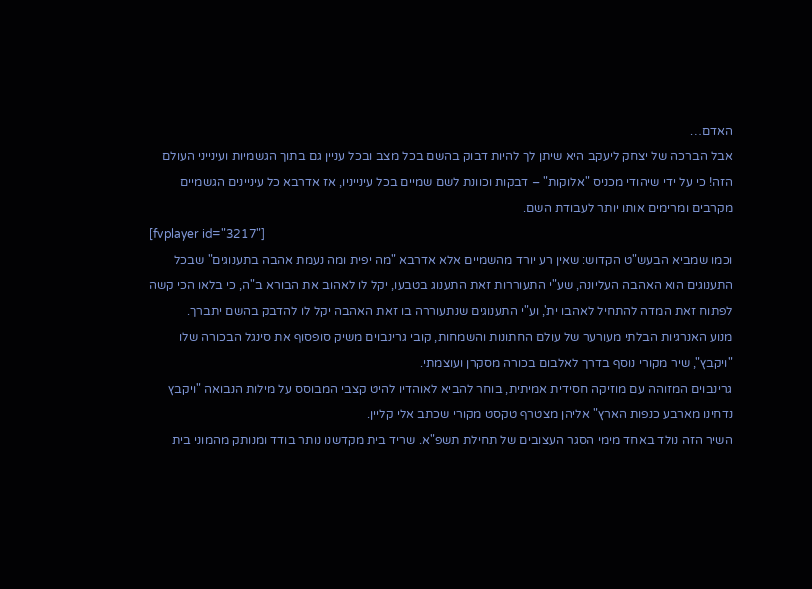האדם…
אבל הברכה של יצחק ליעקב היא שיתן לך להיות דבוק בהשם בכל מצב ובכל עניין גם בתוך הגשמיות ועינייני העולם הזה! כי על ידי שיהודי מכניס "אלוקות" – דבקות וכוונת לשם שמיים בכל עינייניו, אז אדרבא כל עיניינים הגשמיים מקרבים ומרימים אותו יותר לעבודת השם.
[fvplayer id="3217"]
וכמו שמביא הבעש"ט הקדוש: שאין רע יורד מהשמיים אלא אדרבא "מה יפית ומה נעמת אהבה בתענוגים" שבכל התענוגים הוא האהבה העליונה, שע"י התעוררות זאת התענוג בטבעו, יקל לו לאהוב את הבורא ב"ה, כי בלאו הכי קשה לפתוח זאת המדה להתחיל לאהבו ית', וע"י התענוגים שנתעוררה בו זאת האהבה יקל לו להדבק בהשם יתברך.
מנוע האנרגיות הבלתי מעורער של עולם החתונות והשמחות, קובי גרינבוים משיק סופסוף את סינגל הבכורה שלו "ויקבץ", שיר מקורי נוסף בדרך לאלבום בכורה מסקרן ועוצמתי.
גרינבוים המזוהה עם מוזיקה חסידית אמיתית, בוחר להביא לאוהדיו להיט קצבי המבוסס על מילות הנבואה "ויקבץ נדחינו מארבע כנפות הארץ" אליהן מצטרף טקסט מקורי שכתב אלי קליין.
השיר הזה נולד באחד מימי הסגר העצובים של תחילת תשפ"א. שריד בית מקדשנו נותר בודד ומנותק מהמוני בית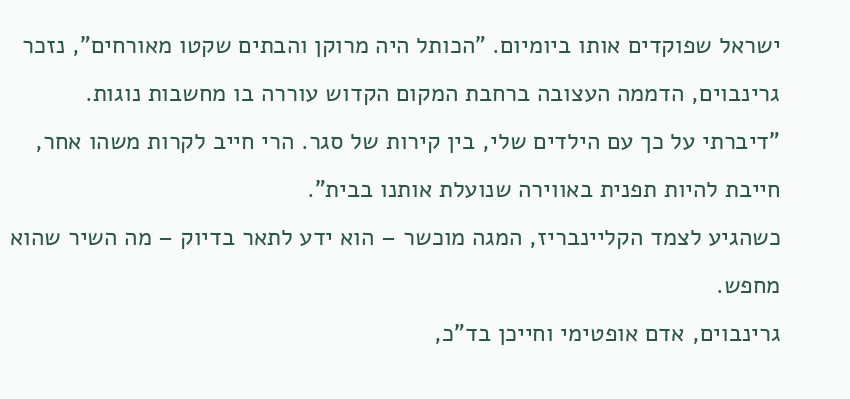ישראל שפוקדים אותו ביומיום. "הכותל היה מרוקן והבתים שקטו מאורחים", נזכר גרינבוים, הדממה העצובה ברחבת המקום הקדוש עוררה בו מחשבות נוגות. "דיברתי על כך עם הילדים שלי, בין קירות של סגר. הרי חייב לקרות משהו אחר, חייבת להיות תפנית באווירה שנועלת אותנו בבית".
כשהגיע לצמד הקליינבריז, המגה מוכשר – הוא ידע לתאר בדיוק – מה השיר שהוא מחפש.
גרינבוים, אדם אופטימי וחייכן בד"כ,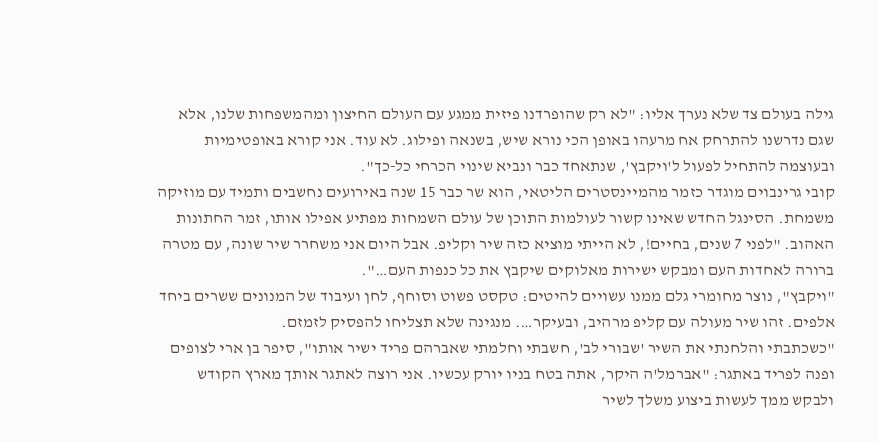גילה בעולם צד שלא נערך אליו: "לא רק שהופרדנו פיזית ממגע עם העולם החיצון ומהמשפחות שלנו, אלא שגם נדרשנו להתרחק אח מרעהו באופן הכי נורא שיש, בשנאה ופילוג. לא עוד. אני קורא באופטימיות ובעוצמה להתחיל לפעול ל'ויקבץ', שנתאחד כבר ונביא שינוי הכרחי כל-כך".
קובי גרינבוים מוגדר כזמר מהמיינסטרים הליטאי, הוא שר כבר 15 שנה באירועים נחשבים ותמיד עם מוזיקה משמחת. הסינגל החדש שאינו קשור לעולמות התוכן של עולם השמחות מפתיע אפילו אותו, זמר החתונות האהוב. "לפני 7 שנים, בחיים!, לא הייתי מוציא כזה שיר וקליפ. אבל היום אני משחרר שיר שונה, עם מטרה ברורה לאחדות העם ומבקש ישירות מאלוקים שיקבץ את כל כנפות העם…".
"ויקבץ", נוצר מחומרי גלם ממנו עשויים להיטים: טקסט פשוט וסוחף, לחן ועיבוד של המנונים ששרים ביחד אלפים. זהו שיר מעולה עם קליפ מרהיב, ובעיקר…. מנגינה שלא תצליחו להפסיק לזמזם.
"כשכתבתי והלחנתי את השיר 'שבורי לב', חשבתי וחלמתי שאברהם פריד ישיר אותו", סיפר בן ארי לצופים ופנה לפריד באתגר: "אברמל'ה היקר, אתה בטח בניו יורק עכשיו. אני רוצה לאתגר אותך מארץ הקודש ולבקש ממך לעשות ביצוע משלך לשיר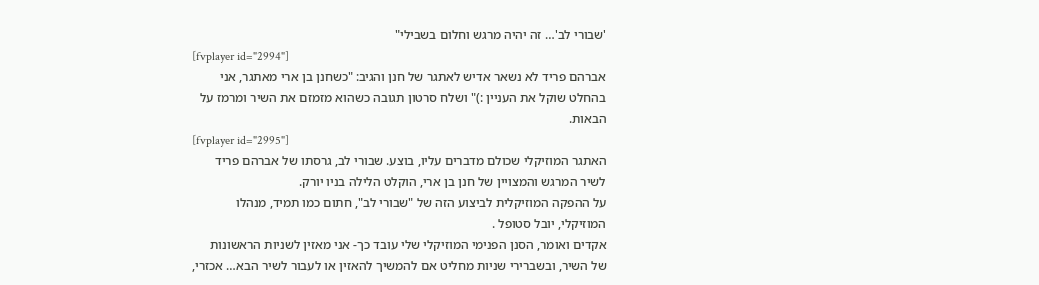'שבורי לב'… זה יהיה מרגש וחלום בשבילי"
[fvplayer id="2994"]
אברהם פריד לא נשאר אדיש לאתגר של חנן והגיב: "כשחנן בן ארי מאתגר, אני בהחלט שוקל את העניין :)" ושלח סרטון תגובה כשהוא מזמזם את השיר ומרמז על הבאות.
[fvplayer id="2995"]
האתגר המוזיקלי שכולם מדברים עליו, בוצע. שבורי לב, גרסתו של אברהם פריד לשיר המרגש והמצויין של חנן בן ארי, הוקלט הלילה בניו יורק.
על ההפקה המוזיקלית לביצוע הזה של "שבורי לב", חתום כמו תמיד, מנהלו המוזיקלי, יובל סטופל .
אקדים ואומר, הסנן הפנימי המוזיקלי שלי עובד כך- אני מאזין לשניות הראשונות של השיר, ובשברירי שניות מחליט אם להמשיך להאזין או לעבור לשיר הבא… אכזרי,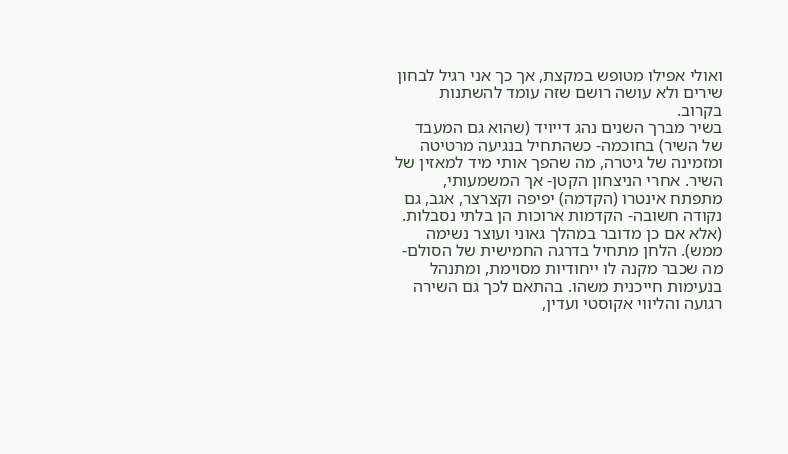ואולי אפילו מטופש במקצת, אך כך אני רגיל לבחון שירים ולא עושה רושם שזה עומד להשתנות בקרוב.
בשיר מברך השנים נהג דייויד (שהוא גם המעבד של השיר) בחוכמה- כשהתחיל בנגיעה מרטיטה ומזמינה של גיטרה, מה שהפך אותי מיד למאזין של השיר. אחרי הניצחון הקטן- אך המשמעותי, מתפתח אינטרו (הקדמה) יפיפה וקצרצר, אגב, גם נקודה חשובה- הקדמות ארוכות הן בלתי נסבלות. (אלא אם כן מדובר במהלך גאוני ועוצר נשימה ממש). הלחן מתחיל בדרגה החמישית של הסולם- מה שכבר מקנה לו ייחודיות מסוימת, ומתנהל בנעימות חייכנית משהו. בהתאם לכך גם השירה רגועה והליווי אקוסטי ועדין,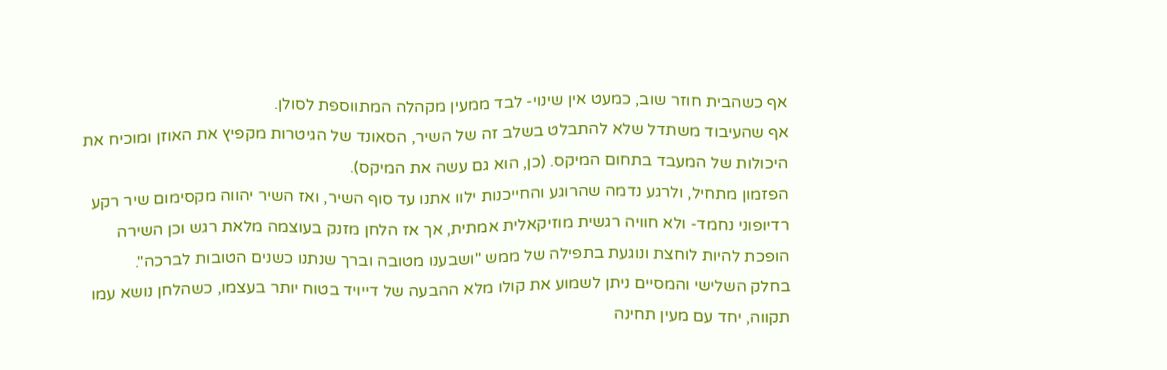אף כשהבית חוזר שוב, כמעט אין שינוי- לבד ממעין מקהלה המתווספת לסולן.
אף שהעיבוד משתדל שלא להתבלט בשלב זה של השיר, הסאונד של הגיטרות מקפיץ את האוזן ומוכיח את היכולות של המעבד בתחום המיקס. (כן, הוא גם עשה את המיקס).
הפזמון מתחיל, ולרגע נדמה שהרוגע והחייכנות ילוו אתנו עד סוף השיר, ואז השיר יהווה מקסימום שיר רקע רדיופוני נחמד- ולא חוויה רגשית מוזיקאלית אמתית, אך אז הלחן מזנק בעוצמה מלאת רגש וכן השירה הופכת להיות לוחצת ונוגעת בתפילה של ממש "ושבענו מטובה וברך שנתנו כשנים הטובות לברכה".
בחלק השלישי והמסיים ניתן לשמוע את קולו מלא ההבעה של דייויד בטוח יותר בעצמו, כשהלחן נושא עמו תקווה, יחד עם מעין תחינה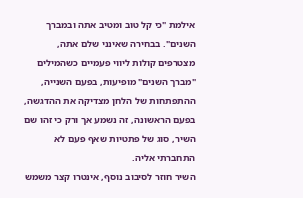אילמת "כי קל טוב ומטיב אתה ובמברך השנים". בבחירה שאינני שלם אתה, מצטרפים קולות ליווי פעמיים כשהמילים "מברך השנים" מופיעות, בפעם השנייה, ההתפתחות של הלחן מצדיקה את ההדגשה, בפעם הראשונה, זה נשמע אך ורק כי זהו שם השיר, סוג של פתטיות שאף פעם לא התחברתי אליה.
השיר חוזר לסיבוב נוסף, אינטרו קצר משמש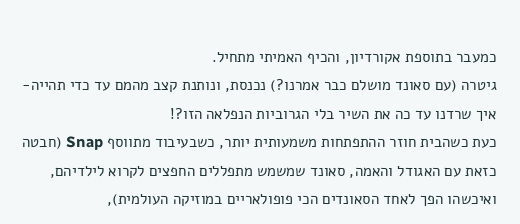כמעבר בתוספת אקורדיון, והכיף האמיתי מתחיל.
גיטרה (עם סאונד מושלם כבר אמרנו?) נכנסת, ונותנת קצב מהמם עד כדי תהייה- איך שרדנו עד כה את השיר בלי הגרוביות הנפלאה הזו?!
כעת כשהבית חוזר ההתפתחות משמעותית יותר, כשבעיבוד מתווסף Snap (חבטה כזאת עם האגודל והאמה, סאונד שמשמש מתפללים החפצים לקרוא לילדיהם, ואיכשהו הפך לאחד הסאונדים הכי פופולאריים במוזיקה העולמית),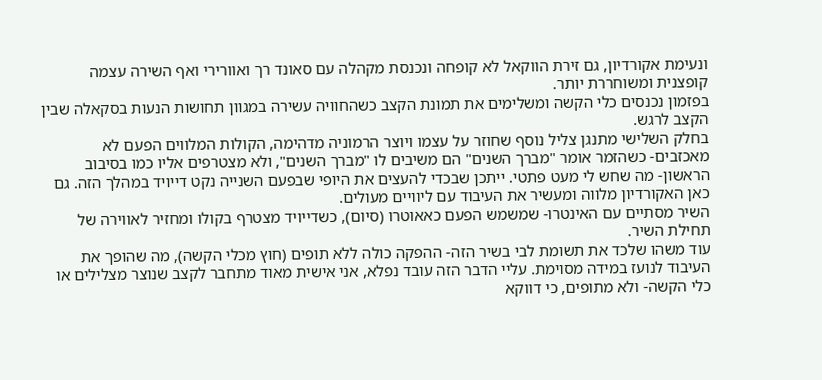ונעימת אקורדיון, גם זירת הווקאל לא קופחה ונכנסת מקהלה עם סאונד רך ואוורירי ואף השירה עצמה קופצנית ומשוחררת יותר.
בפזמון נכנסים כלי הקשה ומשלימים את תמונת הקצב כשהחוויה עשירה במגוון תחושות הנעות בסקאלה שבין הקצב לרגש.
בחלק השלישי מתנגן צליל נוסף שחוזר על עצמו ויוצר הרמוניה מדהימה, הקולות המלווים הפעם לא מאכזבים- כשהזמר אומר "מברך השנים" הם משיבים לו "מברך השנים", ולא מצטרפים אליו כמו בסיבוב הראשון- מה שחש לי מעט פתטי. ייתכן שבכדי להעצים את היופי שבפעם השנייה נקט דייויד במהלך הזה. גם כאן האקורדיון מלווה ומעשיר את העיבוד עם ליוויים מעולים.
השיר מסתיים עם האינטרו- שמשמש הפעם כאאוטרו (סיום), כשדייויד מצטרף בקולו ומחזיר לאווירה של תחילת השיר.
עוד משהו שלכד את תשומת לבי בשיר הזה- ההפקה כולה ללא תופים (חוץ מכלי הקשה), מה שהופך את העיבוד לנועז במידה מסוימת. עליי הדבר הזה עובד נפלא, אני אישית מאוד מתחבר לקצב שנוצר מצלילים או כלי הקשה- ולא מתופים, כי דווקא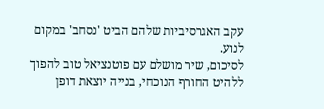עקב האגרסיביות שלהם הביט 'נסחב' במקום לנוע.
לסיכום, שיר מושלם עם פוטנציאל טוב להפוך ללהיט החורף הנוכחי, בנייה יוצאת דופן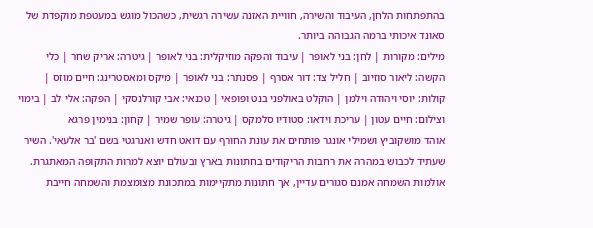בהתפתחות הלחן, העיבוד והשירה, חוויית האזנה עשירה רגשית, כשהכול מוגש במעטפת מוקפדת של סאונד איכותי ברמה הגבוהה ביותר.
מילים: מקורות | לחן: בני לאופר | עיבוד והפקה מוזיקלית: בני לאופר | גיטרה: אריק שחר | כלי הקשה: ליאור סוזיוב | חליל צד: דור אסרף | פסנתר: בני לאופר | מיקס ומאסטרינג: חיים מוזס | קולות: יוסי ויהודה וילמן | הוקלט באולפני בנט ופופאי | טכנאי: אבי קורלנסקי | הפקה: אלי לב | בימוי וצילום: חיים עטון | עריכת וידאו: סטודיו סלמקס | גיטרה: עופר שמיר | קחון: בנימין פרגא
אוהד מושקוביץ ושמילי אונגר פותחים את עונת החורף עם דואט חדש ואנרגטי בשם 'בר אלעאי'. השיר שעתיד לכבוש במהרה את רחבות הריקודים בחתונות בארץ ובעולם יוצא למרות התקופה המאתגרת. אולמות השמחה אמנם סגורים עדיין, אך חתונות מתקיימות במתכונת מצומצמת והשמחה חייבת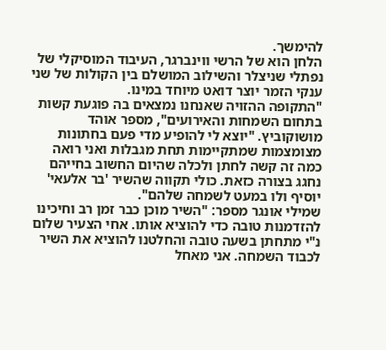להימשך.
הלחן הוא של הרשי ווינברגר, העיבוד המוסיקלי של נפתלי שניצלר והשילוב המושלם בין הקולות של שני ענקי הזמר יוצר דואט מיוחד במינו.
"התקופה ההזויה שאנחנו נמצאים בה פוגעת קשות בתחום השמחות והאירועים", מספר אוהד מושוקוביץ. "יוצא לי להופיע מדי פעם בחתונות מצומצמות שמתקיימות תחת מגבלות ואני רואה כמה זה קשה לחתן ולכלה שהיום החשוב בחייהם נחגג בצורה כזאת. כולי תקווה שהשיר 'בר אלעאי' יוסיף ולו במעט לשמחה שלהם".
שמילי אונגר מספר: "השיר מוכן כבר זמן רב וחיכינו להזדמנות טובה כדי להוציא אותו. אחי הצעיר שלום נ"י מתחתן בשעה טובה והחלטנו להוציא את השיר לכבוד השמחה. אני מאחל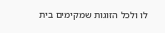לו ולכל הזוגות שמקימים בית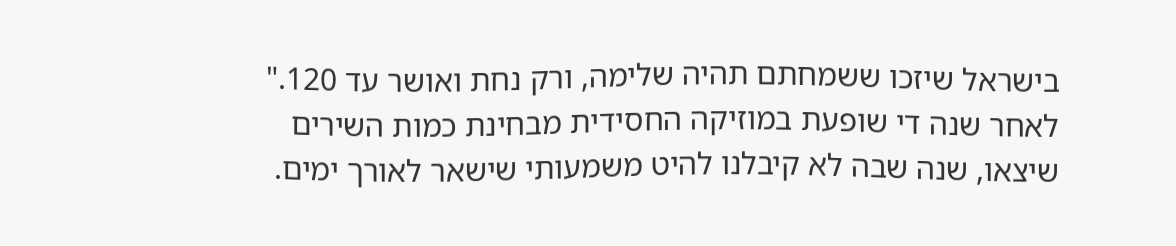בישראל שיזכו ששמחתם תהיה שלימה, ורק נחת ואושר עד 120."
לאחר שנה די שופעת במוזיקה החסידית מבחינת כמות השירים שיצאו, שנה שבה לא קיבלנו להיט משמעותי שישאר לאורך ימים.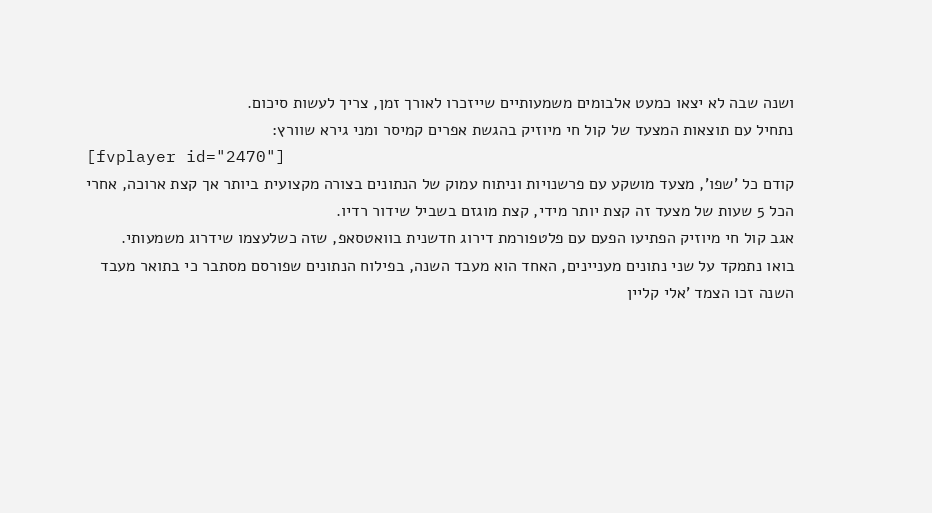ושנה שבה לא יצאו כמעט אלבומים משמעותיים שייזכרו לאורך זמן, צריך לעשות סיכום.
נתחיל עם תוצאות המצעד של קול חי מיוזיק בהגשת אפרים קמיסר ומני גירא שוורץ:
[fvplayer id="2470"]
קודם כל 'שפו', מצעד מושקע עם פרשנויות וניתוח עמוק של הנתונים בצורה מקצועית ביותר אך קצת ארוכה, אחרי הכל 5 שעות של מצעד זה קצת יותר מידי, קצת מוגזם בשביל שידור רדיו.
אגב קול חי מיוזיק הפתיעו הפעם עם פלטפורמת דירוג חדשנית בוואטסאפ, שזה כשלעצמו שידרוג משמעותי.
בואו נתמקד על שני נתונים מעניינים, האחד הוא מעבד השנה, בפילוח הנתונים שפורסם מסתבר כי בתואר מעבד השנה זכו הצמד 'אלי קליין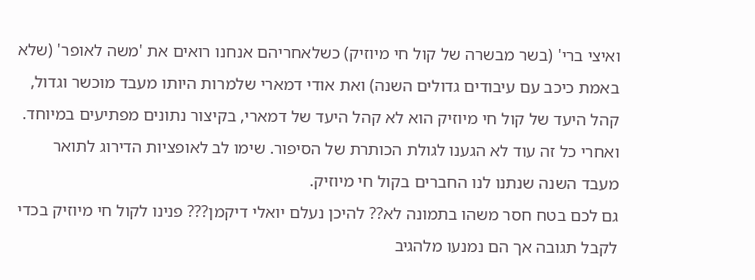ואיצי ברי' (בשר מבשרה של קול חי מיוזיק) כשלאחריהם אנחנו רואים את 'משה לאופר' (שלא באמת כיכב עם עיבודים גדולים השנה) ואת אודי דמארי שלמרות היותו מעבד מוכשר וגדול, קהל היעד של קול חי מיוזיק הוא לא קהל היעד של דמארי, בקיצור נתונים מפתיעים במיוחד.
ואחרי כל זה עוד לא הגענו לגולת הכותרת של הסיפור. שימו לב לאופציות הדירוג לתואר מעבד השנה שנתנו לנו החברים בקול חי מיוזיק.
גם לכם בטח חסר משהו בתמונה לא?? להיכן נעלם יואלי דיקמן??? פנינו לקול חי מיוזיק בכדי לקבל תגובה אך הם נמנעו מלהגיב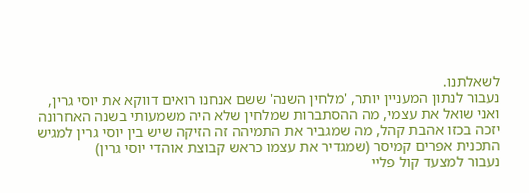לשאלתנו.
נעבור לנתון המעניין יותר, 'מלחין השנה' ששם אנחנו רואים דווקא את יוסי גרין, ואני שואל את עצמי, מה ההסתברות שמלחין שלא היה משמעותי בשנה האחרונה יזכה בכזו אהבת קהל, מה שמגביר את התמיהה זה הזיקה שיש בין יוסי גרין למגיש התכנית אפרים קמיסר (שמגדיר את עצמו כראש קבוצת אוהדי יוסי גרין)
נעבור למצעד קול פליי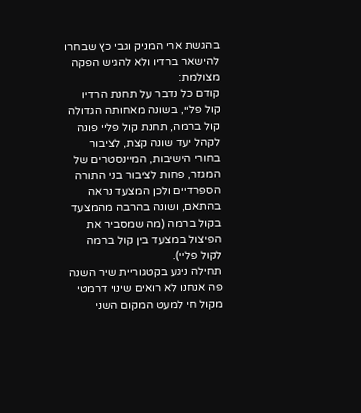בהגשת ארי המניק וגבי כץ שבחרו להישאר ברדיו ולא להגיש הפקה מצולמת:
קודם כל נדבר על תחנת הרדיו קול פליי, בשונה מאחותה הגדולה קול ברמה, תחנת קול פליי פונה לקהל יעד שונה קצת, לציבור בחורי הישיבות, המיינסטרים של המגזר, פחות לציבור בני התורה הספרדיים ולכן המצעד נראה בהתאם, ושונה בהרבה מהמצעד בקול ברמה (מה שמסביר את הפיצול במצעד בין קול ברמה לקול פליי).
תחילה ניגע בקטגוריית שיר השנה פה אנחנו לא רואים שינוי דרמטי מקול חי למעט המקום השני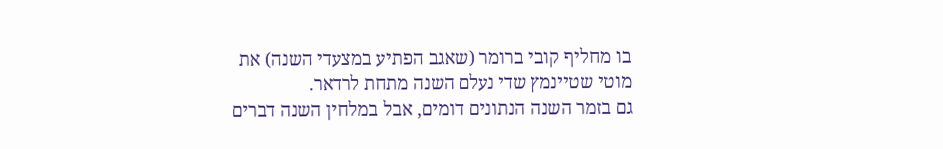בו מחליף קובי ברומר (שאגב הפתיע במצעדי השנה) את מוטי שטיינמץ שדי נעלם השנה מתחת לרדאר.
גם בזמר השנה הנתונים דומים, אבל במלחין השנה דברים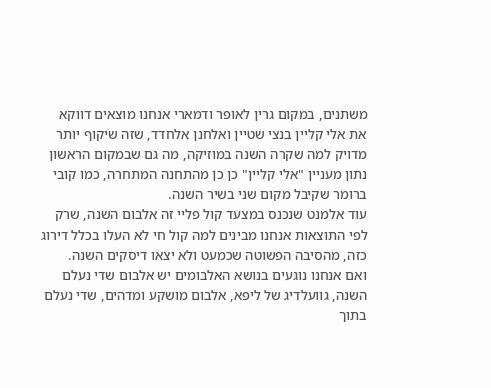משתנים, במקום גרין לאופר ודמארי אנחנו מוצאים דווקא את אלי קליין בנצי שטיין ואלחנן אלחדד, שזה שיקוף יותר מדויק למה שקרה השנה במוזיקה, מה גם שבמקום הראשון נתון מעניין "אלי קליין" כן כן מהתחנה המתחרה, כמו קובי ברומר שקיבל מקום שני בשיר השנה.
עוד אלמנט שנכנס במצעד קול פליי זה אלבום השנה, שרק לפי התוצאות אנחנו מבינים למה קול חי לא העלו בכלל דירוג כזה, מהסיבה הפשוטה שכמעט ולא יצאו דיסקים השנה.
ואם אנחנו נוגעים בנושא האלבומים יש אלבום שדי נעלם השנה, גוועלדיג של ליפא, אלבום מושקע ומדהים, שדי נעלם בתוך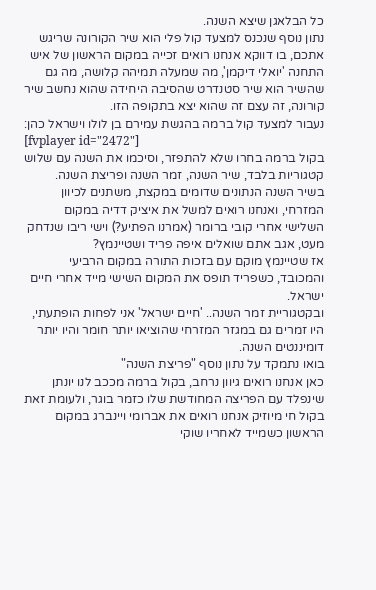כל הבלאגן שיצא השנה.
נתון נוסף שנכנס למצעד קול פלי הוא שיר הקורונה שריגש אתכם, בו דווקא אנחנו רואים זכייה במקום הראשון של איש התחנה 'יואלי דיקמן', מה שמעלה תמיהה קלושה, מה גם שהשיר הוא שיר סטנדרט שהסיבה היחידה שהוא נחשב שיר קורונה, זה עצם זה שהוא יצא בתקופה הזו.
נעבור למצעד קול ברמה בהגשת עמירם בן לולו וישראל כהן:
[fvplayer id="2472"]
בקול ברמה בחרו שלא להתפזר, וסיכמו את השנה עם שלוש קטגוריות בלבד, שיר השנה, זמר השנה ופריצת השנה.
בשיר השנה הנתונים שדומים במקצת, משתנים לכיוון המזרחי, ואנחנו רואים למשל את איציק דדיה במקום השלישי אחרי קובי ברומר (אמרנו הפתיע?) וישי ריבו שנדחק מעט, אגב אתם שואלים איפה פריד ושטיינמץ?
אז שטיינמץ מוקם עם בזכות התורה במקום הרביעי והמכובד, כשפריד תופס את המקום השישי מייד אחרי חיים ישראל.
ובקטגוריית זמר השנה.. 'חיים ישראל' אני לפחות הופתעתי, היו זמרים גם במגזר המזרחי שהוציאו יותר חומר והיו יותר דומיננטים השנה.
בואו נתמקד על נתון נוסף "פריצת השנה"
כאן אנחנו רואים גיוון נרחב, בקול ברמה מככב לנו יונתן שינפלד עם הפריצה המחודשת שלו כזמר בוגר, ולעומת זאת בקול חי מיוזיק אנחנו רואים את אברומי ויינברג במקום הראשון כשמייד לאחריו שוקי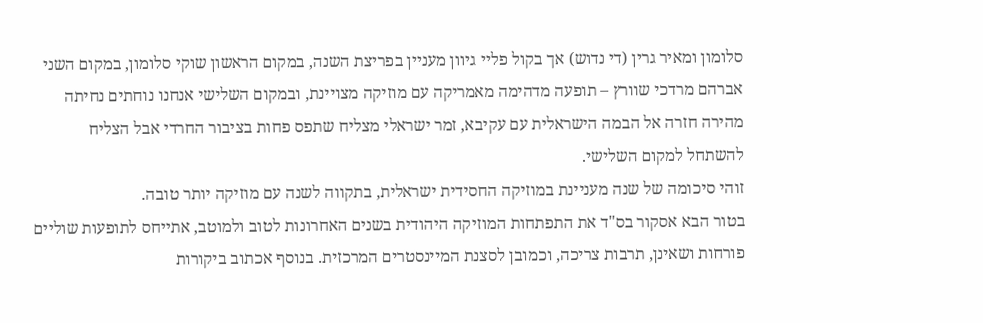סלומון ומאיר גרין (די נדוש) אך בקול פליי גיוון מעניין בפריצת השנה, במקום הראשון שוקי סלומון, במקום השני אברהם מרדכי שוורץ – תופעה מדהימה מאמריקה עם מוזיקה מצויינת, ובמקום השלישי אנחנו נוחתים נחיתה מהירה חזרה אל הבמה הישראלית עם עקיבא, זמר ישראלי מצליח שתפס פחות בציבור החרדי אבל הצליח להשתחל למקום השלישי.
זוהי סיכומה של שנה מעניינת במוזיקה החסידית ישראלית, בתקווה לשנה עם מוזיקה יותר טובה.
בטור הבא אסקור בס"ד את התפתחות המוזיקה היהודית בשנים האחרונות לטוב ולמוטב, אתייחס לתופעות שוליים פורחות ושאינן, תרבות צריכה, וכמובן לסצנת המיינסטרים המרכזית. בנוסף אכתוב ביקורות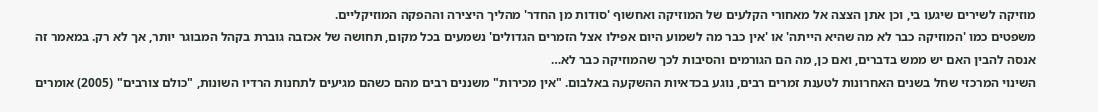מוזיקה לשירים שיגעו בי, וכן אתן הצצה אל מאחורי הקלעים של המוזיקה ואחשוף 'סודות מן החדר' מהליך היצירה וההפקה המוזיקליים.
משפטים כמו 'המוזיקה כבר לא מה שהיא הייתה' או 'אין כבר מה לשמוע היום אפילו אצל הזמרים הגדולים' נשמעים בכל מקום, תחושה של אכזבה גוברת בקהל המבוגר יותר, אך לא רק. במאמר זה אנסה להבין האם יש ממש בדברים, ואם כן, מה הם הגורמים והסיבות לכך שהמוזיקה כבר לא…
השינוי המרכזי שחל בשנים האחרונות לטענת זמרים רבים, נוגע בכדאיות ההשקעה באלבום. "אין מכירות" משננים רבים מהם כשהם מגיעים לתחנות הרדיו השונות, "כולם צורבים" (2005) אומרים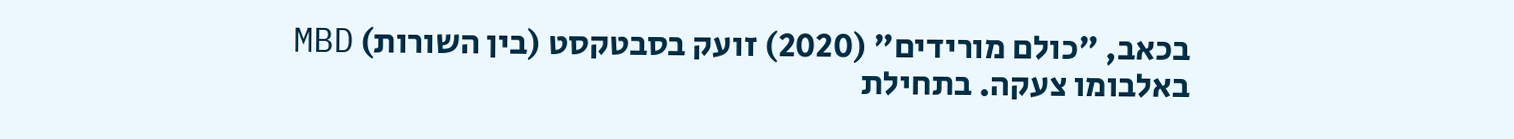בכאב, "כולם מורידים" (2020) זועק בסבטקסט (בין השורות) MBD באלבומו צעקה. בתחילת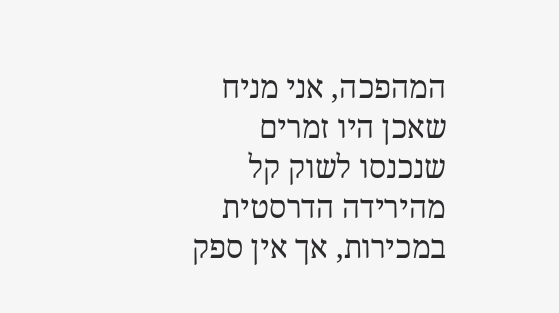המהפכה, אני מניח שאכן היו זמרים שנכנסו לשוק קל מהירידה הדרסטית במכירות, אך אין ספק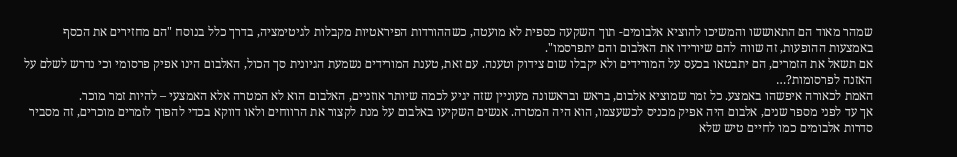שמהר מאוד הם התאוששו והמשיכו להוציא אלבומים- תוך השקעה כספית לא מועטה, כשההורדות הפיראטיות מקבלות לגיטימציה, בדרך כלל בנוסח "הם מחזירים את הכסף באמצעות ההופעות, זה שווה להם שיורידו את האלבום והם יתפרסמו".
אם תשאל את הזמרים, הם יתבטאו בכעס על המורידים ולא יקבלו שום צידוק וטענה. עם זאת, טענת המורידים נשמעת הגיונית סך הכול, האלבום הינו אפיק פרסומי וכי נדרש לשלם על האזנה לפרסומות?…
האמת לכאורה איפשהו באמצע. כל זמר שמוציא אלבום, בראש ובראשונה מעוניין שזה יגיע לכמה שיותר אוזניים, האלבום הוא לא המטרה אלא האמצעי – להיות זמר מוכר.
אך עד לפני מספר שנים, אלבום היה אפיק מכניס לכשעצמו, הוא היה המטרה. אנשים השקיעו באלבום על מנת לקצור את הרווחים ולאו דווקא בכדי להפוך לזמרים מוכרים, זה מסביר סדרות אלבומים כמו לחיים טיש שלא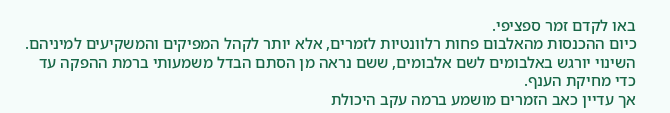באו לקדם זמר ספציפי.
כיום ההכנסות מהאלבום פחות רלוונטיות לזמרים, אלא יותר לקהל המפיקים והמשקיעים למיניהם. השינוי יורגש באלבומים לשם אלבומים, ששם נראה מן הסתם הבדל משמעותי ברמת ההפקה עד כדי מחיקת הענף.
אך עדיין כאב הזמרים מושמע ברמה עקב היכולת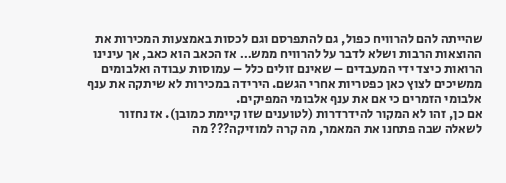שהייתה להם להרוויח כפול, גם להתפרסם וגם לכסות באמצעות המכירות את ההוצאות הרבות ושלא לדבר על להרוויח ממש… אז הכאב הוא כאב, אך עינינו הרואות כיצד ידי המעבדים – שאינם זולים כלל – עמוסות עבודה ואלבומים ממשיכים לצוץ כאן כפטריות אחרי הגשם. הירידה במכירות לא שיתקה את ענף אלבומי הזמרים כי אם את ענף אלבומי המפיקים.
אם כן, זהו לא המקור להידרדרות (לטוענים שזו קיימת כמובן). אז נחזור לשאלה שבה פתחנו את המאמר, מה קרה למוזיקה??? מה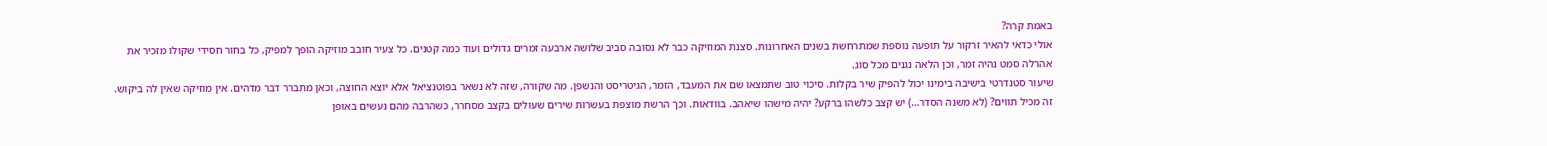באמת קרה?
אולי כדאי להאיר זרקור על תופעה נוספת שמתרחשת בשנים האחרונות. סצנת המוזיקה כבר לא נסובה סביב שלושה ארבעה זמרים גדולים ועוד כמה קטנים. כל צעיר חובב מוזיקה הופך למפיק, כל בחור חסידי שקולו מזכיר את אהרלה סמט נהיה זמר, וכן הלאה נגנים מכל סוג.
שיעור סטנדרטי בישיבה בימינו יכול להפיק שיר בקלות. סיכוי טוב שתמצאו שם את המעבד, הזמר, הגיטריסט והנשפן. מה שקורה, שזה לא נשאר בפוטנציאל אלא יוצא החוצה, וכאן מתברר דבר מדהים. אין מוזיקה שאין לה ביקוש. זה מכיל תווים? (לא משנה הסדר…) יש קצב כלשהו ברקע? יהיה מישהו שיאהב. בוודאות. וכך הרשת מוצפת בעשרות שירים שעולים בקצב מסחרר, כשהרבה מהם נעשים באופן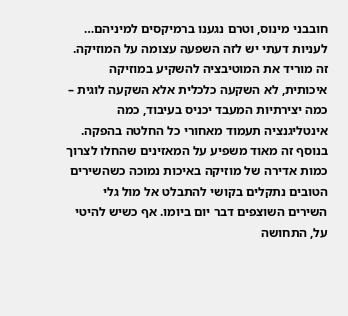חובבני מינוס, וטרם נגענו ברמיקסים למיניהם…
לעניות דעתי יש לזה השפעה עצומה על המוזיקה. זה מוריד את המוטיבציה להשקיע במוזיקה איכותית, לא השקעה כלכלית אלא השקעה לוגית – כמה יצירתיות המעבד יכניס בעיבוד, כמה אינטליגנציה תעמוד מאחורי כל החלטה בהפקה. בנוסף זה מאוד משפיע על המאזינים שהחלו לצרוך כמות אדירה של מוזיקה באיכות נמוכה כשהשירים הטובים נתקלים בקושי להתבלט אל מול גלי השירים השוצפים דבר יום ביומו. אף כשיש להיטי על, התחושה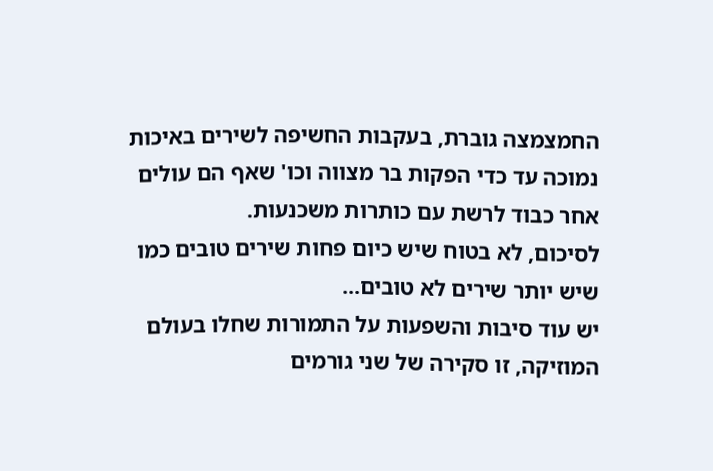החמצמצה גוברת, בעקבות החשיפה לשירים באיכות נמוכה עד כדי הפקות בר מצווה וכו' שאף הם עולים אחר כבוד לרשת עם כותרות משכנעות.
לסיכום, לא בטוח שיש כיום פחות שירים טובים כמו שיש יותר שירים לא טובים…
יש עוד סיבות והשפעות על התמורות שחלו בעולם המוזיקה, זו סקירה של שני גורמים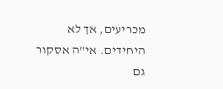מכריעים, אך לא היחידים. אי"ה אסקור גם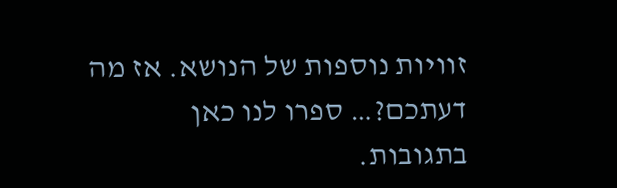זוויות נוספות של הנושא. אז מה דעתכם?… ספרו לנו כאן בתגובות.